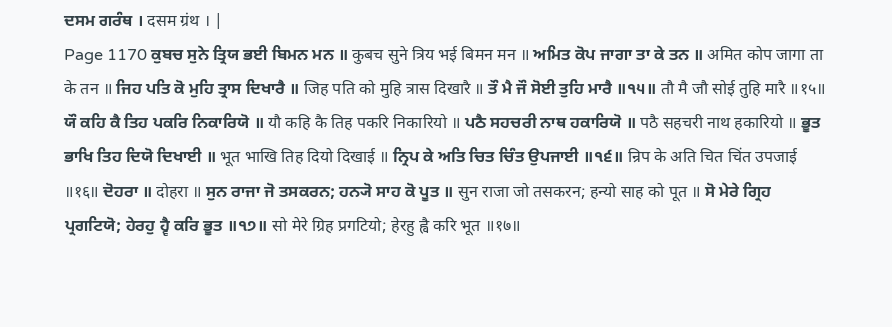ਦਸਮ ਗਰੰਥ । दसम ग्रंथ । |
Page 1170 ਕੁਬਚ ਸੁਨੇ ਤ੍ਰਿਯ ਭਈ ਬਿਮਨ ਮਨ ॥ कुबच सुने त्रिय भई बिमन मन ॥ ਅਮਿਤ ਕੋਪ ਜਾਗਾ ਤਾ ਕੇ ਤਨ ॥ अमित कोप जागा ता के तन ॥ ਜਿਹ ਪਤਿ ਕੋ ਮੁਹਿ ਤ੍ਰਾਸ ਦਿਖਾਰੈ ॥ जिह पति को मुहि त्रास दिखारै ॥ ਤੌ ਮੈ ਜੌ ਸੋਈ ਤੁਹਿ ਮਾਰੈ ॥੧੫॥ तौ मै जौ सोई तुहि मारै ॥१५॥ ਯੌ ਕਹਿ ਕੈ ਤਿਹ ਪਕਰਿ ਨਿਕਾਰਿਯੋ ॥ यौ कहि कै तिह पकरि निकारियो ॥ ਪਠੈ ਸਹਚਰੀ ਨਾਥ ਹਕਾਰਿਯੋ ॥ पठै सहचरी नाथ हकारियो ॥ ਭੂਤ ਭਾਖਿ ਤਿਹ ਦਿਯੋ ਦਿਖਾਈ ॥ भूत भाखि तिह दियो दिखाई ॥ ਨ੍ਰਿਪ ਕੇ ਅਤਿ ਚਿਤ ਚਿੰਤ ਉਪਜਾਈ ॥੧੬॥ न्रिप के अति चित चिंत उपजाई ॥१६॥ ਦੋਹਰਾ ॥ दोहरा ॥ ਸੁਨ ਰਾਜਾ ਜੋ ਤਸਕਰਨ; ਹਨ੍ਯੋ ਸਾਹ ਕੋ ਪੂਤ ॥ सुन राजा जो तसकरन; हन्यो साह को पूत ॥ ਸੋ ਮੇਰੇ ਗ੍ਰਿਹ ਪ੍ਰਗਟਿਯੋ; ਹੇਰਹੁ ਹ੍ਵੈ ਕਰਿ ਭੂਤ ॥੧੭॥ सो मेरे ग्रिह प्रगटियो; हेरहु ह्वै करि भूत ॥१७॥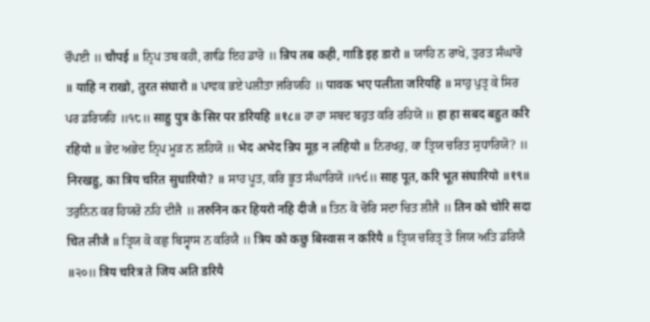ਚੌਪਈ ॥ चौपई ॥ ਨ੍ਰਿਪ ਤਬ ਕਹੀ, ਗਾਡਿ ਇਹ ਡਾਰੋ ॥ न्रिप तब कही, गाडि इह डारो ॥ ਯਾਹਿ ਨ ਰਾਖੋ, ਤੁਰਤ ਸੰਘਾਰੋ ॥ याहि न राखो, तुरत संघारो ॥ ਪਾਵਕ ਭਏ ਪਲੀਤਾ ਜਰਿਯਹਿ ॥ पावक भए पलीता जरियहि ॥ ਸਾਹੁ ਪੁਤ੍ਰ ਕੇ ਸਿਰ ਪਰ ਡਰਿਯਹਿ ॥੧੮॥ साहु पुत्र के सिर पर डरियहि ॥१८॥ ਹਾ ਹਾ ਸਬਦ ਬਹੁਤ ਕਰਿ ਰਹਿਯੋ ॥ हा हा सबद बहुत करि रहियो ॥ ਭੇਦ ਅਭੇਦ ਨ੍ਰਿਪ ਮੂੜ ਨ ਲਹਿਯੋ ॥ भेद अभेद न्रिप मूड़ न लहियो ॥ ਨਿਰਖਹੁ, ਕਾ ਤ੍ਰਿਯ ਚਰਿਤ ਸੁਧਾਰਿਯੋ? ॥ निरखहु, का त्रिय चरित सुधारियो? ॥ ਸਾਹ ਪੂਤ, ਕਰਿ ਭੂਤ ਸੰਘਾਰਿਯੋ ॥੧੯॥ साह पूत, करि भूत संघारियो ॥१९॥ ਤਰੁਨਿਨ ਕਰ ਹਿਯਰੋ ਨਹਿ ਦੀਜੈ ॥ तरुनिन कर हियरो नहि दीजै ॥ ਤਿਨ ਕੋ ਚੋਰਿ ਸਦਾ ਚਿਤ ਲੀਜੈ ॥ तिन को चोरि सदा चित लीजै ॥ ਤ੍ਰਿਯ ਕੋ ਕਛੁ ਬਿਸ੍ਵਾਸ ਨ ਕਰਿਯੈ ॥ त्रिय को कछु बिस्वास न करियै ॥ ਤ੍ਰਿਯ ਚਰਿਤ੍ਰ ਤੇ ਜਿਯ ਅਤਿ ਡਰਿਯੈ ॥੨੦॥ त्रिय चरित्र ते जिय अति डरियै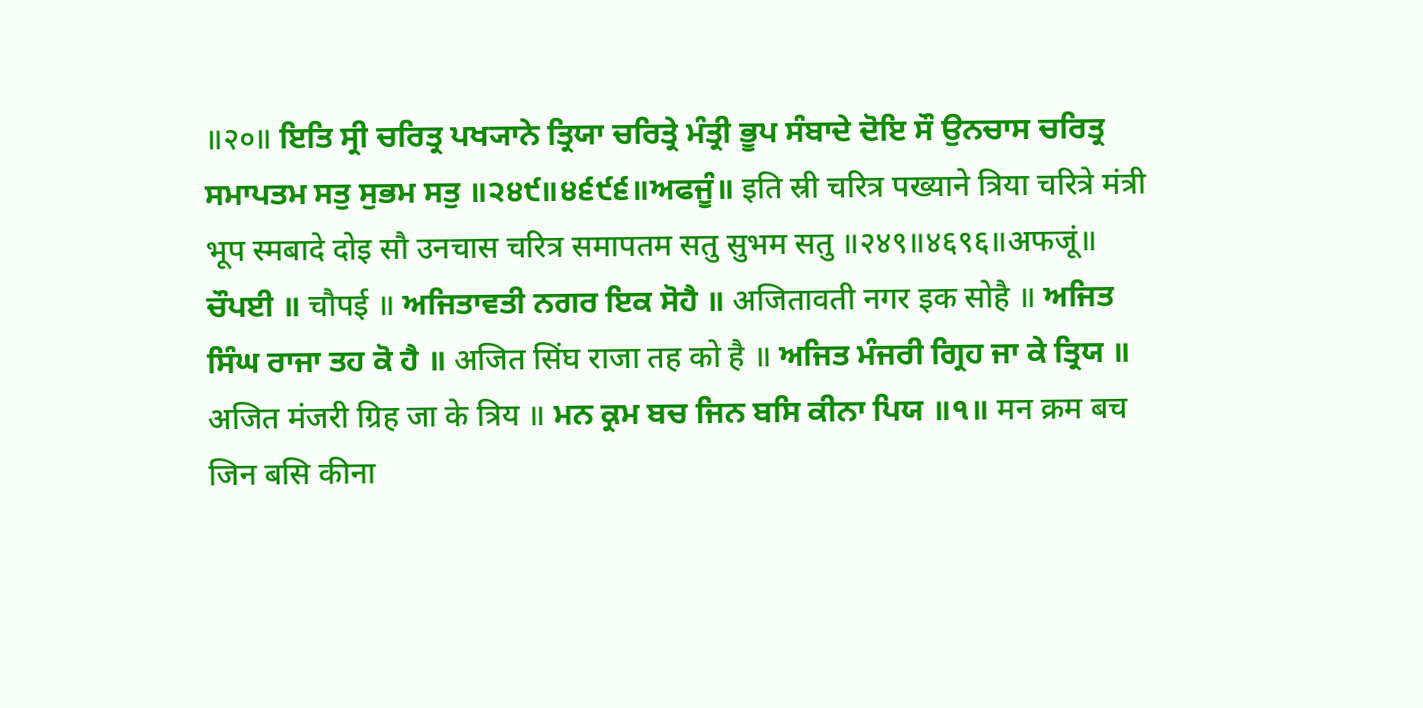॥२०॥ ਇਤਿ ਸ੍ਰੀ ਚਰਿਤ੍ਰ ਪਖ੍ਯਾਨੇ ਤ੍ਰਿਯਾ ਚਰਿਤ੍ਰੇ ਮੰਤ੍ਰੀ ਭੂਪ ਸੰਬਾਦੇ ਦੋਇ ਸੌ ਉਨਚਾਸ ਚਰਿਤ੍ਰ ਸਮਾਪਤਮ ਸਤੁ ਸੁਭਮ ਸਤੁ ॥੨੪੯॥੪੬੯੬॥ਅਫਜੂੰ॥ इति स्री चरित्र पख्याने त्रिया चरित्रे मंत्री भूप स्मबादे दोइ सौ उनचास चरित्र समापतम सतु सुभम सतु ॥२४९॥४६९६॥अफजूं॥ ਚੌਪਈ ॥ चौपई ॥ ਅਜਿਤਾਵਤੀ ਨਗਰ ਇਕ ਸੋਹੈ ॥ अजितावती नगर इक सोहै ॥ ਅਜਿਤ ਸਿੰਘ ਰਾਜਾ ਤਹ ਕੋ ਹੈ ॥ अजित सिंघ राजा तह को है ॥ ਅਜਿਤ ਮੰਜਰੀ ਗ੍ਰਿਹ ਜਾ ਕੇ ਤ੍ਰਿਯ ॥ अजित मंजरी ग्रिह जा के त्रिय ॥ ਮਨ ਕ੍ਰਮ ਬਚ ਜਿਨ ਬਸਿ ਕੀਨਾ ਪਿਯ ॥੧॥ मन क्रम बच जिन बसि कीना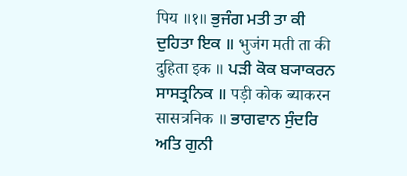पिय ॥१॥ ਭੁਜੰਗ ਮਤੀ ਤਾ ਕੀ ਦੁਹਿਤਾ ਇਕ ॥ भुजंग मती ता की दुहिता इक ॥ ਪੜੀ ਕੋਕ ਬ੍ਯਾਕਰਨ ਸਾਸਤ੍ਰਨਿਕ ॥ पड़ी कोक ब्याकरन सासत्रनिक ॥ ਭਾਗਵਾਨ ਸੁੰਦਰਿ ਅਤਿ ਗੁਨੀ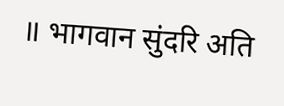॥ भागवान सुंदरि अति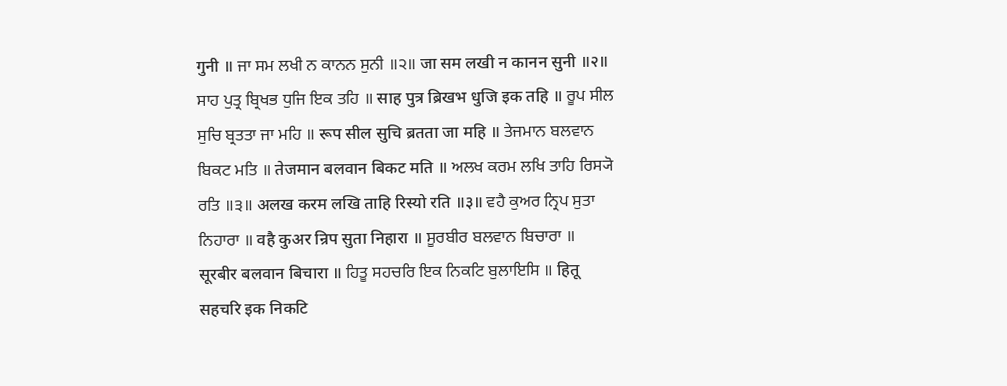गुनी ॥ ਜਾ ਸਮ ਲਖੀ ਨ ਕਾਨਨ ਸੁਨੀ ॥੨॥ जा सम लखी न कानन सुनी ॥२॥ ਸਾਹ ਪੁਤ੍ਰ ਬ੍ਰਿਖਭ ਧੁਜਿ ਇਕ ਤਹਿ ॥ साह पुत्र ब्रिखभ धुजि इक तहि ॥ ਰੂਪ ਸੀਲ ਸੁਚਿ ਬ੍ਰਤਤਾ ਜਾ ਮਹਿ ॥ रूप सील सुचि ब्रतता जा महि ॥ ਤੇਜਮਾਨ ਬਲਵਾਨ ਬਿਕਟ ਮਤਿ ॥ तेजमान बलवान बिकट मति ॥ ਅਲਖ ਕਰਮ ਲਖਿ ਤਾਹਿ ਰਿਸ੍ਯੋ ਰਤਿ ॥੩॥ अलख करम लखि ताहि रिस्यो रति ॥३॥ ਵਹੈ ਕੁਅਰ ਨ੍ਰਿਪ ਸੁਤਾ ਨਿਹਾਰਾ ॥ वहै कुअर न्रिप सुता निहारा ॥ ਸੂਰਬੀਰ ਬਲਵਾਨ ਬਿਚਾਰਾ ॥ सूरबीर बलवान बिचारा ॥ ਹਿਤੂ ਸਹਚਰਿ ਇਕ ਨਿਕਟਿ ਬੁਲਾਇਸਿ ॥ हितू सहचरि इक निकटि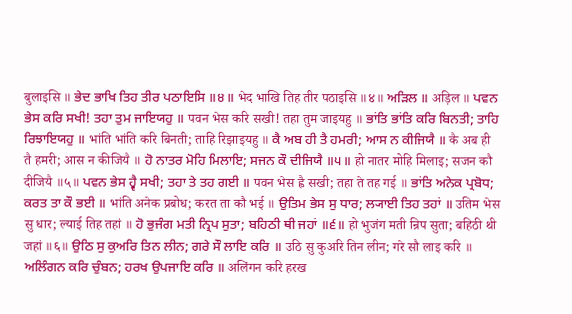बुलाइसि ॥ ਭੇਦ ਭਾਖਿ ਤਿਹ ਤੀਰ ਪਠਾਇਸਿ ॥੪॥ भेद भाखि तिह तीर पठाइसि ॥४॥ ਅੜਿਲ ॥ अड़िल ॥ ਪਵਨ ਭੇਸ ਕਰਿ ਸਖੀ! ਤਹਾ ਤੁਮ ਜਾਇਯਹੁ ॥ पवन भेस करि सखी! तहा तुम जाइयहु ॥ ਭਾਂਤਿ ਭਾਂਤਿ ਕਰਿ ਬਿਨਤੀ; ਤਾਹਿ ਰਿਝਾਇਯਹੁ ॥ भांति भांति करि बिनती; ताहि रिझाइयहु ॥ ਕੈ ਅਬ ਹੀ ਤੈ ਹਮਰੀ; ਆਸ ਨ ਕੀਜਿਯੈ ॥ कै अब ही तै हमरी; आस न कीजियै ॥ ਹੋ ਨਾਤਰ ਮੋਹਿ ਮਿਲਾਇ; ਸਜਨ ਕੌ ਦੀਜਿਯੈ ॥੫॥ हो नातर मोहि मिलाइ; सजन कौ दीजियै ॥५॥ ਪਵਨ ਭੇਸ ਹ੍ਵੈ ਸਖੀ; ਤਹਾ ਤੇ ਤਹ ਗਈ ॥ पवन भेस ह्वै सखी; तहा ते तह गई ॥ ਭਾਂਤਿ ਅਨੇਕ ਪ੍ਰਬੋਧ; ਕਰਤ ਤਾ ਕੌ ਭਈ ॥ भांति अनेक प्रबोध; करत ता कौ भई ॥ ਉਤਿਮ ਭੇਸ ਸੁ ਧਾਰ; ਲ੍ਯਾਈ ਤਿਹ ਤਹਾਂ ॥ उतिम भेस सु धार; ल्याई तिह तहां ॥ ਹੋ ਭੁਜੰਗ ਮਤੀ ਨ੍ਰਿਪ ਸੁਤਾ; ਬਹਿਠੀ ਥੀ ਜਹਾਂ ॥੬॥ हो भुजंग मती न्रिप सुता; बहिठी थी जहां ॥६॥ ਉਠਿ ਸੁ ਕੁਅਰਿ ਤਿਨ ਲੀਨ; ਗਰੇ ਸੌ ਲਾਇ ਕਰਿ ॥ उठि सु कुअरि तिन लीन; गरे सौ लाइ करि ॥ ਅਲਿੰਗਨ ਕਰਿ ਚੁੰਬਨ; ਹਰਖ ਉਪਜਾਇ ਕਰਿ ॥ अलिंगन करि हरख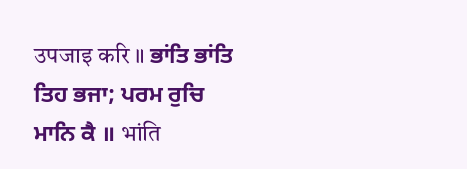उपजाइ करि ॥ ਭਾਂਤਿ ਭਾਂਤਿ ਤਿਹ ਭਜਾ; ਪਰਮ ਰੁਚਿ ਮਾਨਿ ਕੈ ॥ भांति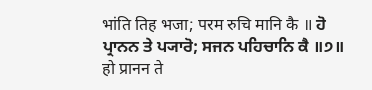भांति तिह भजा; परम रुचि मानि कै ॥ ਹੋ ਪ੍ਰਾਨਨ ਤੇ ਪ੍ਯਾਰੋ; ਸਜਨ ਪਹਿਚਾਨਿ ਕੈ ॥੭॥ हो प्रानन ते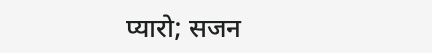प्यारो; सजन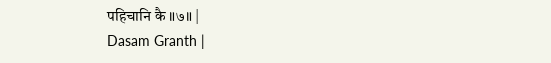पहिचानि कै ॥७॥ |
Dasam Granth |